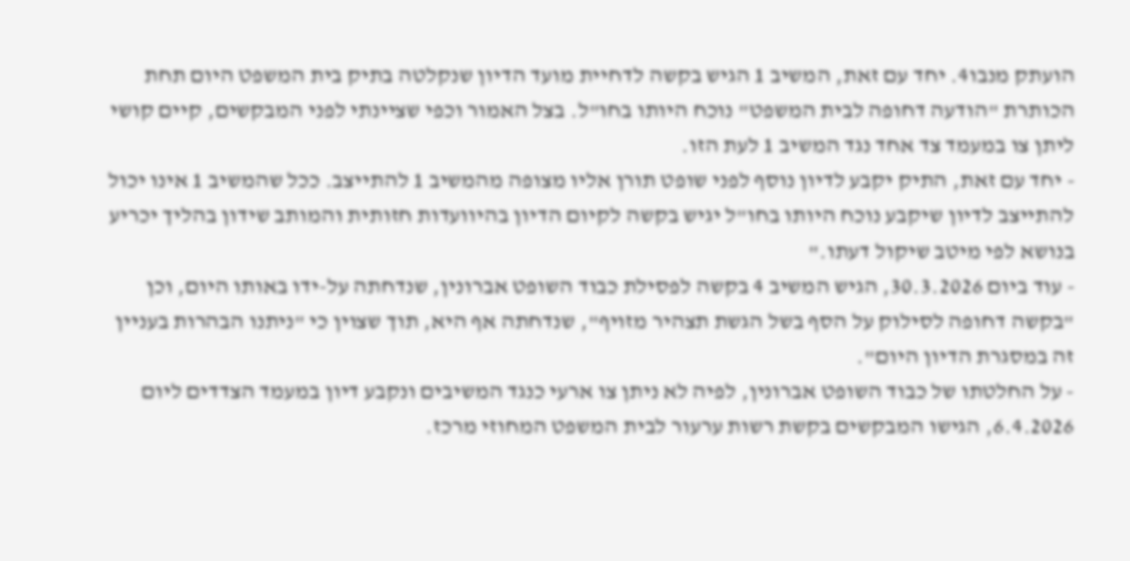הועתק מנבו4. יחד עם זאת, המשיב 1 הגיש בקשה לדחיית מועד הדיון שנקלטה בתיק בית המשפט היום תחת הכותרת "הודעה דחופה לבית המשפט" נוכח היותו בחו"ל. בצל האמור וכפי שציינתי לפני המבקשים, קיים קושי ליתן צו במעמד צד אחד נגד המשיב 1 לעת הזו.
- יחד עם זאת, התיק יקבע לדיון נוסף לפני שופט תורן אליו מצופה מהמשיב 1 להתייצב. ככל שהמשיב 1 אינו יכול להתייצב לדיון שיקבע נוכח היותו בחו"ל יגיש בקשה לקיום הדיון בהיוועדות חזותית והמותב שידון בהליך יכריע בנושא לפי מיטב שיקול דעתו."
- עוד ביום 30.3.2026, הגיש המשיב 4 בקשה לפסילת כבוד השופט אברונין, שנדחתה על-ידו באותו היום, וכן "בקשה דחופה לסילוק על הסף בשל הגשת תצהיר מזויף", שנדחתה אף היא, תוך שצוין כי "ניתנו הבהרות בעניין זה במסגרת הדיון היום".
- על החלטתו של כבוד השופט אברונין, לפיה לא ניתן צו ארעי כנגד המשיבים ונקבע דיון במעמד הצדדים ליום 6.4.2026, הגישו המבקשים בקשת רשות ערעור לבית המשפט המחוזי מרכז.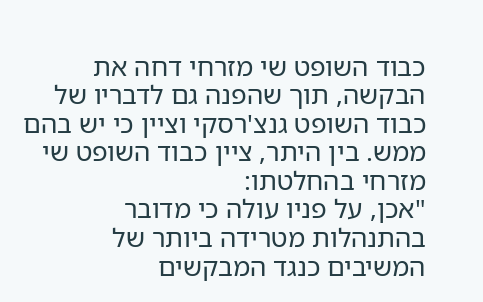כבוד השופט שי מזרחי דחה את הבקשה, תוך שהפנה גם לדבריו של כבוד השופט גנצ'רסקי וציין כי יש בהם ממש. בין היתר, ציין כבוד השופט שי מזרחי בהחלטתו:
"אכן, על פניו עולה כי מדובר בהתנהלות מטרידה ביותר של המשיבים כנגד המבקשים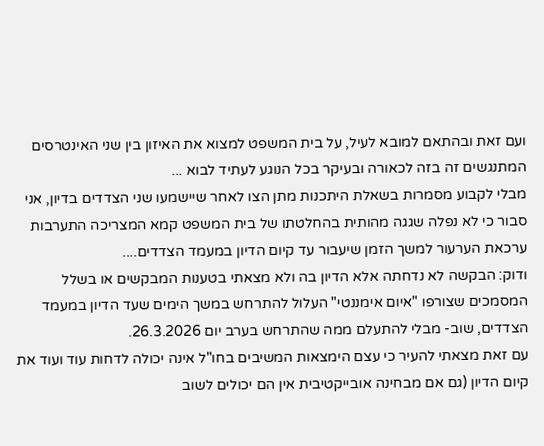ועם זאת ובהתאם למובא לעיל, על בית המשפט למצוא את האיזון בין שני האינטרסים המתנגשים זה בזה לכאורה ובעיקר בכל הנוגע לעתיד לבוא ...
מבלי לקבוע מסמרות בשאלת היתכנות מתן הצו לאחר שיישמעו שני הצדדים בדיון, אני סבור כי לא נפלה שגגה מהותית בהחלטתו של בית המשפט קמא המצריכה התערבות ערכאת הערעור למשך הזמן שיעבור עד קיום הדיון במעמד הצדדים....
ודוק: הבקשה לא נדחתה אלא הדיון בה ולא מצאתי בטענות המבקשים או בשלל המסמכים שצורפו "איום אימננטי" העלול להתרחש במשך הימים שעד הדיון במעמד הצדדים, שוב- מבלי להתעלם ממה שהתרחש בערב יום 26.3.2026.
עם זאת מצאתי להעיר כי עצם הימצאות המשיבים בחו"ל אינה יכולה לדחות עוד ועוד את קיום הדיון (גם אם מבחינה אובייקטיבית אין הם יכולים לשוב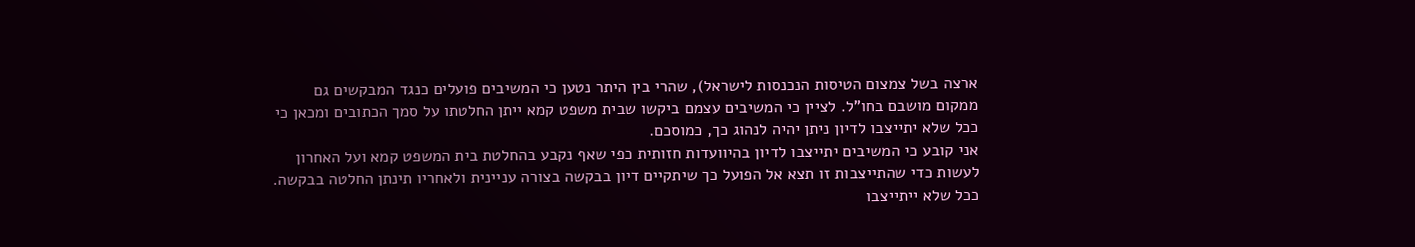ארצה בשל צמצום הטיסות הנכנסות לישראל), שהרי בין היתר נטען כי המשיבים פועלים כנגד המבקשים גם ממקום מושבם בחו"ל. לציין כי המשיבים עצמם ביקשו שבית משפט קמא ייתן החלטתו על סמך הכתובים ומכאן כי ככל שלא יתייצבו לדיון ניתן יהיה לנהוג כך, כמוסכם.
אני קובע כי המשיבים יתייצבו לדיון בהיוועדות חזותית כפי שאף נקבע בהחלטת בית המשפט קמא ועל האחרון לעשות כדי שהתייצבות זו תצא אל הפועל כך שיתקיים דיון בבקשה בצורה עניינית ולאחריו תינתן החלטה בבקשה. ככל שלא ייתייצבו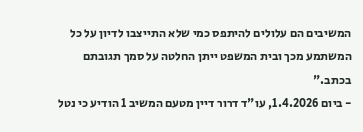המשיבים הם עלולים להיתפס כמי שלא התייצבו לדיון על כל המשתמע מכך ובית המשפט ייתן החלטה על סמך תגובתם בכתב."
- ביום 1.4.2026, עו"ד דרור דיין מטעם המשיב 1 הודיע כי נטל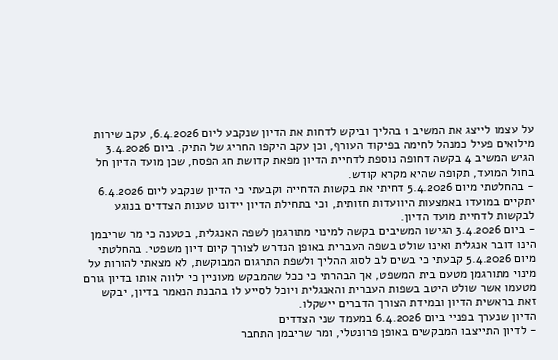על עצמו לייצג את המשיב 1 בהליך וביקש לדחות את הדיון שנקבע ליום 6.4.2026, עקב שירות מילואים פעיל כמנהל לחימה בפיקוד העורף, וכן עקב היקפו החריג של התיק. ביום 3.4.2026 הגיש המשיב 4 בקשה דחופה נוספת לדחיית הדיון מפאת קדושת חג הפסח, שכן מועד הדיון חל בחול המועד, תקופה שהיא מקרא קודש.
- בהחלטתי מיום 5.4.2026 דחיתי את בקשות הדחייה וקבעתי כי הדיון שנקבע ליום 6.4.2026 יתקיים במועדו באמצעות היוועדות חזותית, וכי בתחילת הדיון יידונו טענות הצדדים בנוגע לבקשות לדחיית מועד הדיון.
- ביום 3.4.2026 הגישו המשיבים בקשה למינוי מתורגמן לשפה האנגלית, בטענה כי מר שריבמן הינו דובר אנגלית ואינו שולט בשפה העברית באופן הנדרש לצורך קיום דיון משפטי. בהחלטתי מיום 5.4.2026 קבעתי כי בשים לב לסוג ההליך ולשפת התרגום המבוקשת, לא מצאתי להורות על מינוי מתורגמן מטעם בית המשפט, אך הבהרתי כי ככל שהמבקש מעוניין כי ילווה אותו בדיון גורם מטעמו אשר שולט היטב בשפות העברית והאנגלית ויוכל לסייע לו בהבנת הנאמר בדיון, יבקש זאת בראשית הדיון ובמידת הצורך הדברים יישקלו.
הדיון שנערך בפניי ביום 6.4.2026 במעמד שני הצדדים
- לדיון התייצבו המבקשים באופן פרונטלי, ומר שריבמן התחבר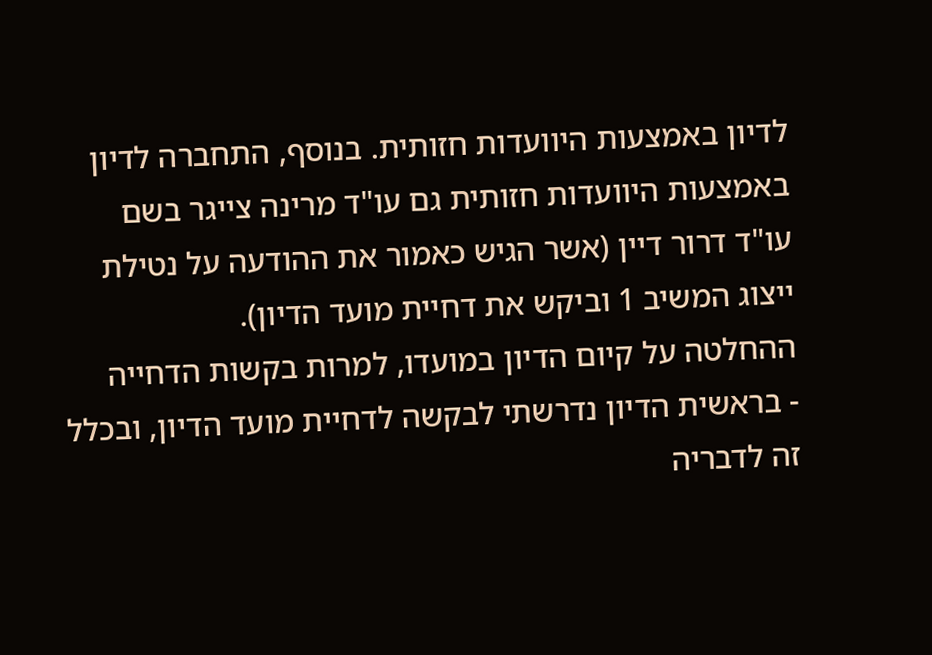לדיון באמצעות היוועדות חזותית. בנוסף, התחברה לדיון באמצעות היוועדות חזותית גם עו"ד מרינה צייגר בשם עו"ד דרור דיין (אשר הגיש כאמור את ההודעה על נטילת ייצוג המשיב 1 וביקש את דחיית מועד הדיון).
ההחלטה על קיום הדיון במועדו, למרות בקשות הדחייה
- בראשית הדיון נדרשתי לבקשה לדחיית מועד הדיון, ובכלל זה לדבריה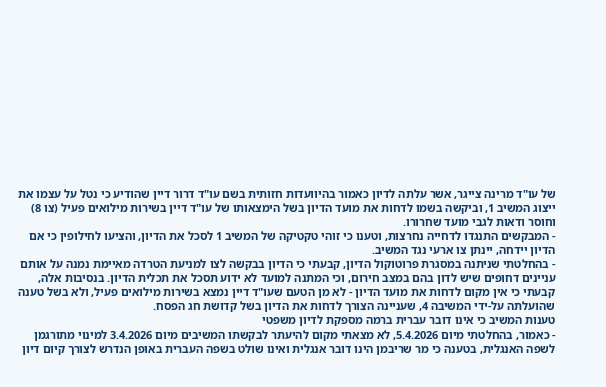של עו"ד מרינה צייגר, אשר עלתה לדיון כאמור בהיוועדות חזותית בשם עו"ד דרור דיין שהודיע כי נטל על עצמו את ייצוג המשיב 1, וביקשה בשמו לדחות את מועד הדיון בשל הימצאותו של עו"ד דיין בשירות מילואים פעיל (צו 8) וחוסר ודאות לגבי מועד שחרורו.
- המבקשים התנגדו לדחייה נחרצות, וטענו כי זוהי טקטיקה של המשיב 1 לסכל את הדיון, והציעו לחילופין כי אם הדיון יידחה, יינתן צו ארעי נגד המשיב.
- בהחלטתי שניתנה במסגרת פרוטוקול הדיון, קבעתי כי הדיון בבקשה לצו למניעת הטרדה מאיימת נמנה על אותם עניינים דחופים שיש לדון בהם במצב חירום, וכי המתנה למועד לא ידוע תסכל את תכלית הדיון. בנסיבות אלה, קבעתי כי אין מקום לדחות את מועד הדיון - לא מן הטעם שעו"ד דיין נמצא בשירות מילואים פעיל, ולא בשל טענה שהועלתה על-ידי המשיבה 4, שעניינה הצורך לדחות את הדיון בשל קדושת חג הפסח.
טענות המשיב כי אינו דובר עברית ברמה מספקת לדיון משפטי
- כאמור, בהחלטתי מיום 5.4.2026, לא מצאתי מקום להיעתר לבקשתו המשיבים מיום 3.4.2026 למינוי מתורגמן לשפה האנגלית, בטענה כי מר שריבמן הינו דובר אנגלית ואינו שולט בשפה העברית באופן הנדרש לצורך קיום דיון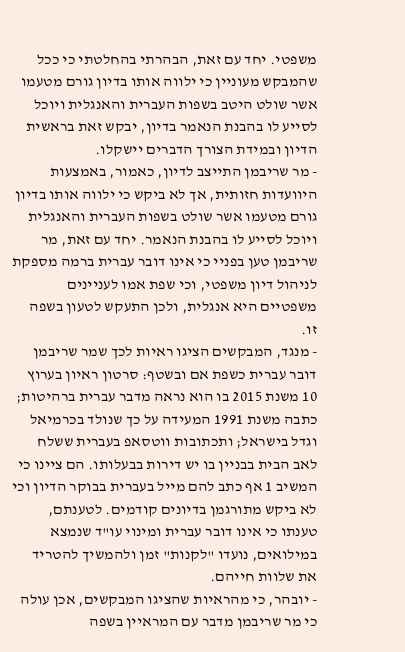משפטי. יחד עם זאת, הבהרתי בהחלטתי כי ככל שהמבקש מעוניין כי ילווה אותו בדיון גורם מטעמו אשר שולט היטב בשפות העברית והאנגלית ויוכל לסייע לו בהבנת הנאמר בדיון, יבקש זאת בראשית הדיון ובמידת הצורך הדברים יישקלו.
- מר שריבמן התייצב לדיון, כאמור, באמצעות היוועדות חזותית, אך לא ביקש כי ילווה אותו בדיון גורם מטעמו אשר שולט בשפות העברית והאנגלית ויוכל לסייע לו בהבנת הנאמר. יחד עם זאת, מר שריבמן טען בפניי כי אינו דובר עברית ברמה מספקת לניהול דיון משפטי, וכי שפת אמו לעניינים משפטיים היא אנגלית, ולכן התעקש לטעון בשפה זו.
- מנגד, המבקשים הציגו ראיות לכך שמר שריבמן דובר עברית כשפת אם ובשטף: סרטון ראיון בערוץ 10 משנת 2015 בו הוא נראה מדבר עברית ברהיטות; כתבה משנת 1991 המעידה על כך שנולד בכרמיאל וגדל בישראל; ותכתובות ווטסאפ בעברית ששלח לאב הבית בבניין בו יש דירות בבעלותו. הם ציינו כי המשיב 1 אף כתב להם מייל בעברית בבוקר הדיון וכי לא ביקש מתורגמן בדיונים קודמים. לטענתם, טענתו כי אינו דובר עברית ומינוי עו"ד שנמצא במילואים, נועדו "לקנות" זמן ולהמשיך להטריד את שלוות חייהם.
- יובהר, כי מהראיות שהציגו המבקשים, אכן עולה כי מר שריבמן מדבר עם המראיין בשפה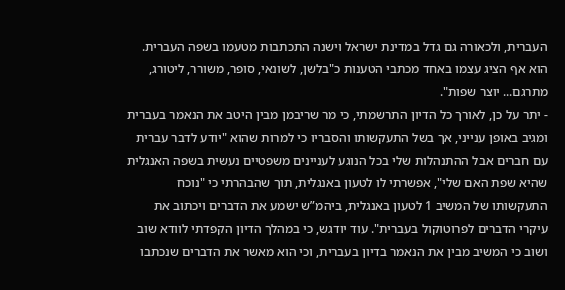העברית, ולכאורה גם גדל במדינת ישראל וישנה התכתבות מטעמו בשפה העברית. הוא אף הציג עצמו באחד מכתבי הטענות כ"בלשן, לשונאי, סופר, משורר, ליטורג, מתרגם... יוצר שפות".
- יתר על כן, לאורך כל הדיון התרשמתי, כי מר שריבמן מבין היטב את הנאמר בעברית ומגיב באופן ענייני, אך בשל התעקשותו והסבריו כי למרות שהוא "יודע לדבר עברית עם חברים אבל ההתנהלות שלי בכל הנוגע לעניינים משפטיים נעשית בשפה האנגלית שהיא שפת האם שלי", אפשרתי לו לטעון באנגלית, תוך שהבהרתי כי "נוכח התעקשותו של המשיב 1 לטעון באנגלית, ביהמ”ש ישמע את הדברים ויכתוב את עיקרי הדברים לפרוטוקול בעברית". עוד יודגש, כי במהלך הדיון הקפדתי לוודא שוב ושוב כי המשיב מבין את הנאמר בדיון בעברית, וכי הוא מאשר את הדברים שנכתבו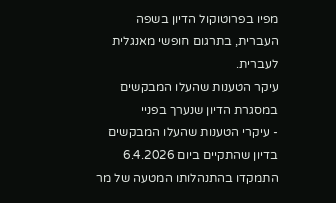מפיו בפרוטוקול הדיון בשפה העברית, בתרגום חופשי מאנגלית לעברית.
עיקר הטענות שהעלו המבקשים במסגרת הדיון שנערך בפניי
- עיקרי הטענות שהעלו המבקשים בדיון שהתקיים ביום 6.4.2026 התמקדו בהתנהלותו המטעה של מר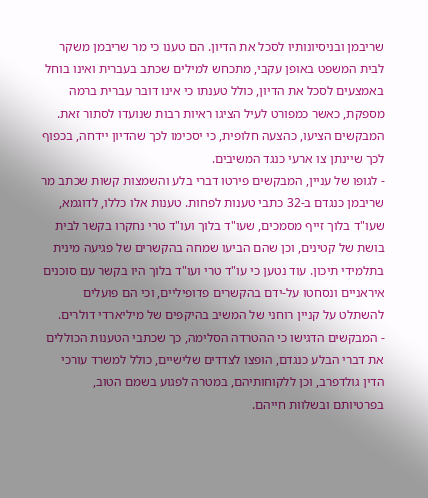שריבמן ובניסיונותיו לסכל את הדיון. הם טענו כי מר שריבמן משקר לבית המשפט באופן עקבי, מתכחש למילים שכתב בעברית ואינו בוחל באמצעים לסכל את הדיון, כולל טענתו כי אינו דובר עברית ברמה מספקת, כאשר כמפורט לעיל הציגו ראיות רבות שנועדו לסתור זאת. המבקשים הציעו, כהצעה חלופית, כי יסכימו לכך שהדיון יידחה, בכפוף לכך שיינתן צו ארעי כנגד המשיבים.
- לגופו של עניין, המבקשים פירטו דברי בלע והשמצות קשות שכתב מר שריבמן כנגדם ב-32 כתבי טענות לפחות. טענות אלו כללו, לדוגמא, שעו"ד בלוך זייף מסמכים, שעו"ד בלוך ועו"ד טרי נחקרו בקשר לבית בושת של קטינים, וכן שהם הביעו שמחה בהקשרים של פגיעה מינית בתלמידי תיכון. עוד נטען כי עו"ד טרי ועו"ד בלוך היו בקשר עם סוכנים איראניים ונסחטו על-ידם בהקשרים פדופיליים, וכי הם פועלים להשתלט על קניין רוחני של המשיב בהיקפים של מיליארדי דולרים.
- המבקשים הדגישו כי ההטרדה הסלימה, כך שכתבי הטענות הכוללים את דברי הבלע כנגדם, הופצו לצדדים שלישיים, כולל למשרד עורכי הדין גולדפרב, וכן ללקוחותיהם, במטרה לפגוע בשמם הטוב, בפרטיותם ובשלוות חייהם.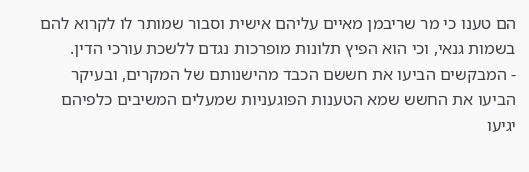הם טענו כי מר שריבמן מאיים עליהם אישית וסבור שמותר לו לקרוא להם בשמות גנאי, וכי הוא הפיץ תלונות מופרכות נגדם ללשכת עורכי הדין.
- המבקשים הביעו את חששם הכבד מהישנותם של המקרים, ובעיקר הביעו את החשש שמא הטענות הפוגעניות שמעלים המשיבים כלפיהם יגיעו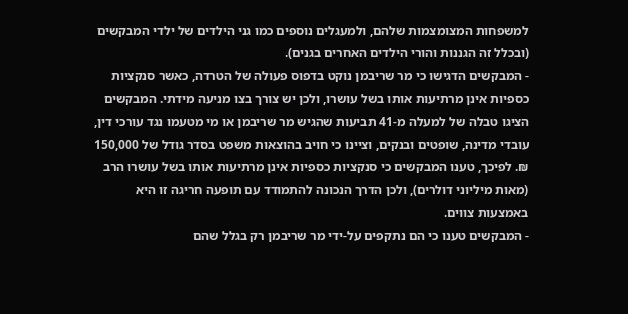למשפחות המצומצמות שלהם, ולמעגלים נוספים כמו גני הילדים של ילדי המבקשים (ובכלל זה הגננות והורי הילדים האחרים בגנים).
- המבקשים הדגישו כי מר שריבמן נוקט בדפוס פעולה של הטרדה, כאשר סנקציות כספיות אינן מרתיעות אותו בשל עושרו, ולכן יש צורך בצו מניעה מידתי. המבקשים הציגו טבלה של למעלה מ-41 תביעות שהגיש מר שריבמן או מי מטעמו נגד עורכי דין, עובדי מדינה, שופטים ובנקים, וציינו כי חויב בהוצאות משפט בסדר גודל של 150,000 ₪. לפיכך, טענו המבקשים כי סנקציות כספיות אינן מרתיעות אותו בשל עושרו הרב (מאות מיליוני דולרים), ולכן הדרך הנכונה להתמודד עם תופעה חריגה זו היא באמצעות צווים.
- המבקשים טענו כי הם נתקפים על-ידי מר שריבמן רק בגלל שהם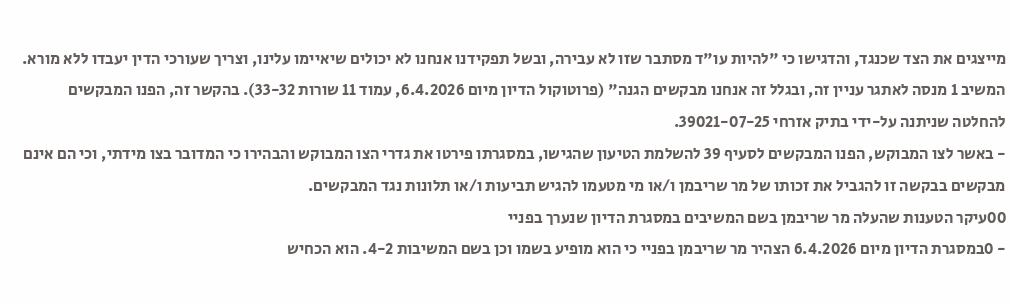מייצגים את הצד שכנגד, והדגישו כי "להיות עו"ד מסתבר שזו לא עבירה, ובשל תפקידנו אנחנו לא יכולים שיאיימו עלינו, וצריך שעורכי הדין יעבדו ללא מורא. המשיב 1 מנסה לאתגר עניין זה, ובגלל זה אנחנו מבקשים הגנה" (פרוטוקול הדיון מיום 6.4.2026, עמוד 11 שורות 33-32). בהקשר זה, הפנו המבקשים להחלטה שניתנה על-ידי בתיק אזרחי 39021-07-25.
- באשר לצו המבוקש, הפנו המבקשים לסעיף 39 להשלמת הטיעון שהגישו, במסגרתו פירטו את גדרי הצו המבוקש והבהירו כי המדובר בצו מידתי, וכי הם אינם מבקשים בבקשה זו להגביל את זכותו של מר שריבמן ו/או מי מטעמו להגיש תביעות ו/או תלונות נגד המבקשים.
00עיקר הטענות שהעלה מר שריבמן בשם המשיבים במסגרת הדיון שנערך בפניי
- 0במסגרת הדיון מיום 6.4.2026 הצהיר מר שריבמן בפניי כי הוא מופיע בשמו וכן בשם המשיבות 4-2. הוא הכחיש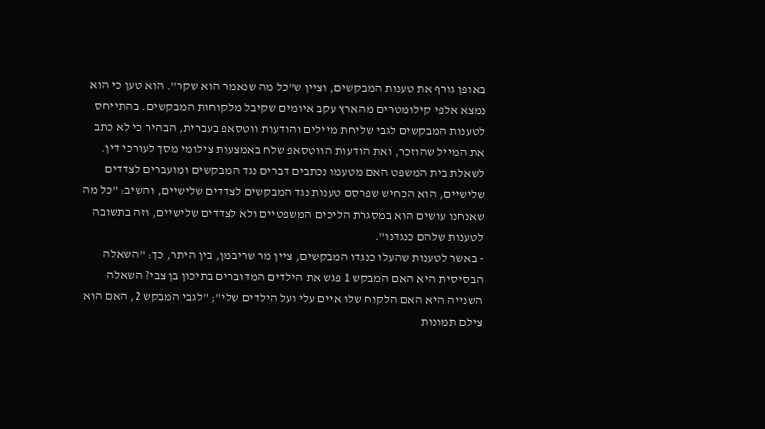באופן גורף את טענות המבקשים, וציין ש"כל מה שנאמר הוא שקר". הוא טען כי הוא נמצא אלפי קילומטרים מהארץ עקב איומים שקיבל מלקוחות המבקשים. בהתייחס לטענות המבקשים לגבי שליחת מיילים והודעות ווטסאפ בעברית, הבהיר כי לא כתב את המייל שהוזכר, ואת הודעות הווטסאפ שלח באמצעות צילומי מסך לעורכי דין. לשאלת בית המשפט האם מטעמו נכתבים דברים נגד המבקשים ומועברים לצדדים שלישיים, הוא הכחיש שפרסם טענות נגד המבקשים לצדדים שלישיים, והשיב: "כל מה שאנחנו עושים הוא במסגרת הליכים המשפטיים ולא לצדדים שלישיים, וזה בתשובה לטענות שלהם כנגדנו".
- באשר לטענות שהעלו כנגדו המבקשים, ציין מר שריבמן, בין היתר, כך: "השאלה הבסיסית היא האם המבקש 1 פגש את הילדים המדוברים בתיכון בן צבי? השאלה השנייה היא האם הלקוח שלו איים עלי ועל הילדים שלי"; "לגבי המבקש 2, האם הוא צילם תמונות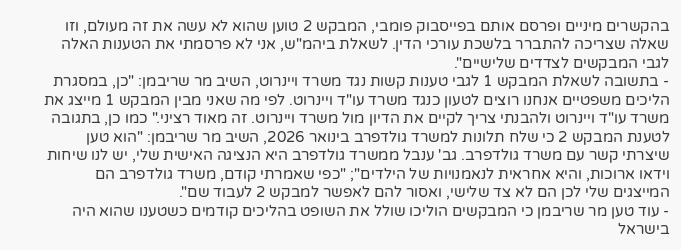בהקשרים מיניים ופרסם אותם בפייסבוק פומבי, המבקש 2 טוען שהוא לא עשה את זה מעולם, וזו שאלה שצריכה להתברר בלשכת עורכי הדין. לשאלת ביהמ"ש, אני לא פרסמתי את הטענות האלה לגבי המבקשים לצדדים שלישיים".
- בתשובה לשאלת המבקש 1 לגבי טענות קשות נגד משרד ויינרוט, השיב מר שריבמן: "כן, במסגרת הליכים משפטיים אנחנו רוצים לטעון כנגד משרד עו"ד ויינרוט. לפי מה שאני מבין המבקש 1 מייצג את משרד עו"ד ויינרוט ולהבנתי צריך לקיים את הדיון מול משרד ויינרוט. זה מאוד רציני." כמו כן, בתגובה לטענת המבקש 2 כי שלח תלונות למשרד גולדפרב בינואר 2026, השיב מר שריבמן: "הוא טען שיצרתי קשר עם משרד גולדפרב. גב' ענבל ממשרד גולדפרב היא הנציגה האישית שלי, יש לנו שיחות וידאו ארוכות, והיא אחראית לנאמנויות של הילדים"; "כפי שאמרתי קודם, משרד גולדפרב הם המייצגים שלי לכן הם לא צד שלישי, ואסור להם לאפשר למבקש 2 לעבוד שם".
- עוד טען מר שריבמן כי המבקשים הוליכו שולל את השופט בהליכים קודמים כשטענו שהוא היה בישראל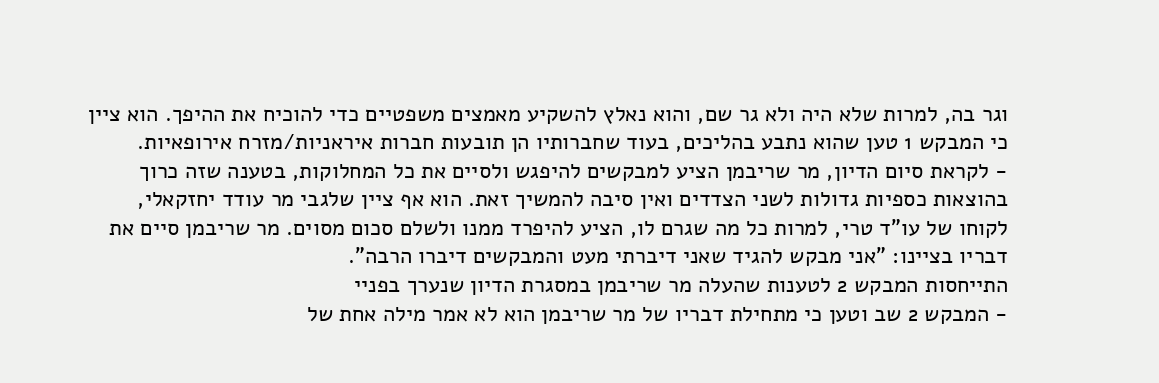וגר בה, למרות שלא היה ולא גר שם, והוא נאלץ להשקיע מאמצים משפטיים כדי להוכיח את ההיפך. הוא ציין כי המבקש 1 טען שהוא נתבע בהליכים, בעוד שחברותיו הן תובעות חברות איראניות/מזרח אירופאיות.
- לקראת סיום הדיון, מר שריבמן הציע למבקשים להיפגש ולסיים את כל המחלוקות, בטענה שזה כרוך בהוצאות כספיות גדולות לשני הצדדים ואין סיבה להמשיך זאת. הוא אף ציין שלגבי מר עודד יחזקאלי, לקוחו של עו"ד טרי, למרות כל מה שגרם לו, הציע להיפרד ממנו ולשלם סכום מסוים. מר שריבמן סיים את דבריו בציינו: "אני מבקש להגיד שאני דיברתי מעט והמבקשים דיברו הרבה".
התייחסות המבקש 2 לטענות שהעלה מר שריבמן במסגרת הדיון שנערך בפניי
- המבקש 2 שב וטען כי מתחילת דבריו של מר שריבמן הוא לא אמר מילה אחת של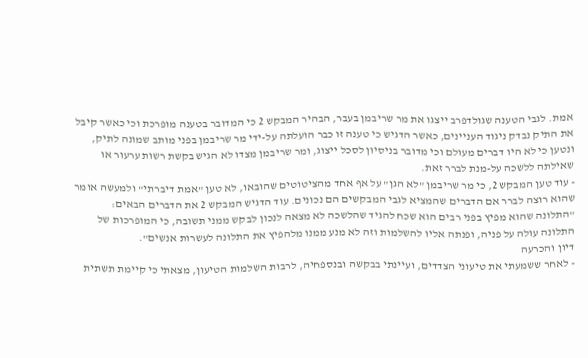אמת. לגבי הטענה שגולדפרב ייצגו את מר שריבמן בעבר, הבהיר המבקש 2 כי המדובר בטענה מופרכת וכי כאשר קיבל את התיק נבדק ניגוד העניינים, כאשר הדגיש כי טענה זו כבר הועלתה על-ידי מר שריבמן בפני מותב שמונה לתיק, ונטען כי לא היו דברים מעולם וכי מדובר בניסיון לסכל ייצוג, ומר שריבמן מצדו לא הגיש בקשת רשות ערעור או שאילתה ללשכה על-מנת לברר זאת.
- עוד טען המבקש 2, כי מר שריבמן "לא הגן" על אף אחד מהציטוטים שהובאו, לא טען "אמת דיברתי" ולמעשה אומר שהוא רוצה לברר אם הדברים שהמציא לגבי המבקשים הם נכונים. עוד הדגיש המבקש 2 את הדברים הבאים: "התלונה שהוא מפיץ בפני רבים הוא שכח להגיד שהלשכה לא מצאה לנכון לבקש ממני תשובה, כי המופרכות של התלונה עולה על פניה, ופנתה אליו להשלמות וזה לא מנע ממנו מלהפיץ את התלונה לעשרות אנשים".
דיון והכרעה
- לאחר ששמעתי את טיעוני הצדדים, ועיינתי בבקשה ובנספחיה, לרבות השלמות הטיעון, מצאתי כי קיימת תשתית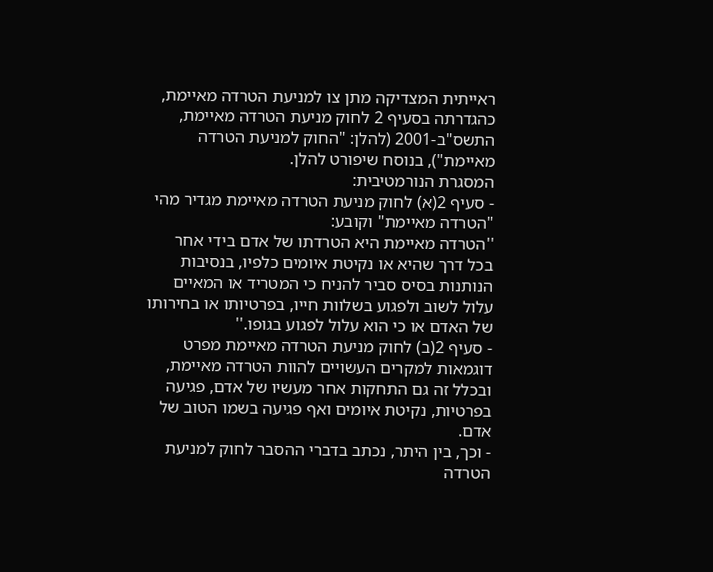ראייתית המצדיקה מתן צו למניעת הטרדה מאיימת, כהגדרתה בסעיף 2 לחוק מניעת הטרדה מאיימת, התשס"ב-2001 (להלן: "החוק למניעת הטרדה מאיימת"), בנוסח שיפורט להלן.
המסגרת הנורמטיבית:
- סעיף 2(א) לחוק מניעת הטרדה מאיימת מגדיר מהי "הטרדה מאיימת" וקובע:
''הטרדה מאיימת היא הטרדתו של אדם בידי אחר בכל דרך שהיא או נקיטת איומים כלפיו, בנסיבות הנותנות בסיס סביר להניח כי המטריד או המאיים עלול לשוב ולפגוע בשלוות חייו, בפרטיותו או בחירותו של האדם או כי הוא עלול לפגוע בגופו.''
- סעיף 2(ב) לחוק מניעת הטרדה מאיימת מפרט דוגמאות למקרים העשויים להוות הטרדה מאיימת, ובכלל זה גם התחקות אחר מעשיו של אדם, פגיעה בפרטיות, נקיטת איומים ואף פגיעה בשמו הטוב של אדם.
- וכך, בין היתר, נכתב בדברי ההסבר לחוק למניעת הטרדה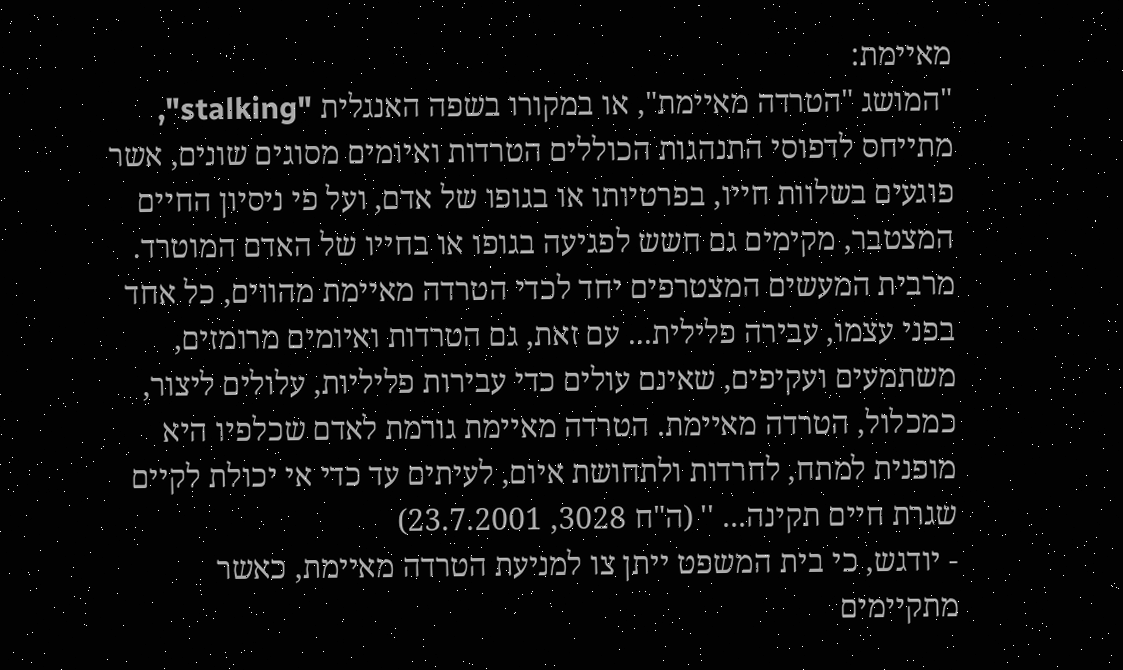מאיימת:
"המושג "הטרדה מאיימת", או במקורו בשפה האנגלית "stalking", מתייחס לדפוסי התנהגות הכוללים הטרדות ואיומים מסוגים שונים, אשר פוגעים בשלוות חייו, בפרטיותו או בגופו של אדם, ועל פי ניסיון החיים המצטבר, מקימים גם חשש לפגיעה בגופו או בחייו של האדם המוטרד. מרבית המעשים המצטרפים יחד לכדי הטרדה מאיימת מהווים, כל אחד בפני עצמו, עבירה פלילית... עם זאת, גם הטרדות ואיומים מרומזים, משתמעים ועקיפים, שאינם עולים כדי עבירות פליליות, עלולים ליצור, כמכלול, הטרדה מאיימת. הטרדה מאיימת גורמת לאדם שכלפיו היא מופנית למתח, לחרדות ולתחושת איום, לעיתים עד כדי אי יכולת לקיים שגרת חיים תקינה... '' (ה"ח 3028, 23.7.2001)
- יודגש, כי בית המשפט ייתן צו למניעת הטרדה מאיימת, כאשר מתקיימים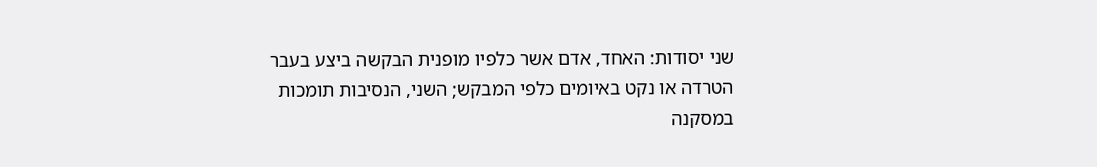שני יסודות: האחד, אדם אשר כלפיו מופנית הבקשה ביצע בעבר הטרדה או נקט באיומים כלפי המבקש; השני, הנסיבות תומכות במסקנה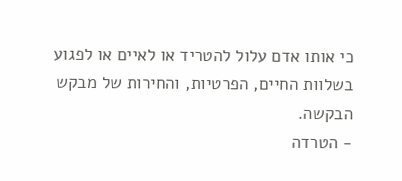כי אותו אדם עלול להטריד או לאיים או לפגוע בשלוות החיים, הפרטיות, והחירות של מבקש הבקשה.
- הטרדה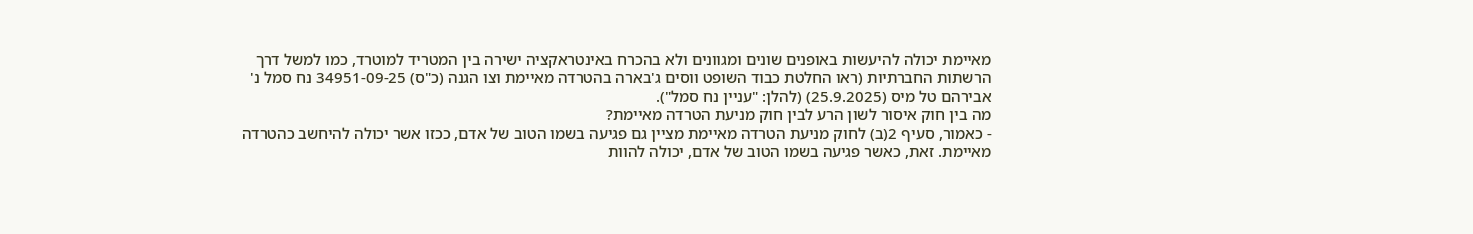מאיימת יכולה להיעשות באופנים שונים ומגוונים ולא בהכרח באינטראקציה ישירה בין המטריד למוטרד, כמו למשל דרך הרשתות החברתיות (ראו החלטת כבוד השופט ווסים ג'בארה בהטרדה מאיימת וצו הגנה (כ"ס) 34951-09-25 נח סמל נ' אבירהם טל מיס (25.9.2025) (להלן: "עניין נח סמל").
מה בין חוק איסור לשון הרע לבין חוק מניעת הטרדה מאיימת?
- כאמור, סעיף 2(ב) לחוק מניעת הטרדה מאיימת מציין גם פגיעה בשמו הטוב של אדם, ככזו אשר יכולה להיחשב כהטרדה מאיימת. זאת, כאשר פגיעה בשמו הטוב של אדם, יכולה להוות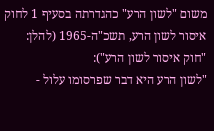משום "לשון הרע" כהגדרתה בסעיף 1 לחוק איסור לשון הרע, תשכ"ה-1965 (להלן: "חוק איסור לשון הרע"):
"לשון הרע היא דבר שפרסומו עלול -